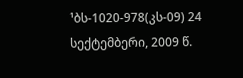¹ბს-1020-978(კს-09) 24 სექტემბერი, 2009 წ.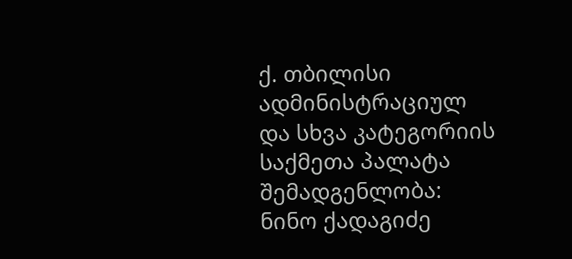ქ. თბილისი
ადმინისტრაციულ და სხვა კატეგორიის საქმეთა პალატა
შემადგენლობა:
ნინო ქადაგიძე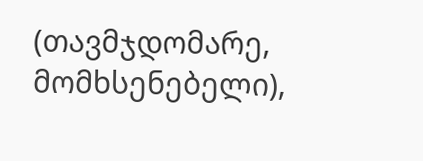(თავმჯდომარე, მომხსენებელი),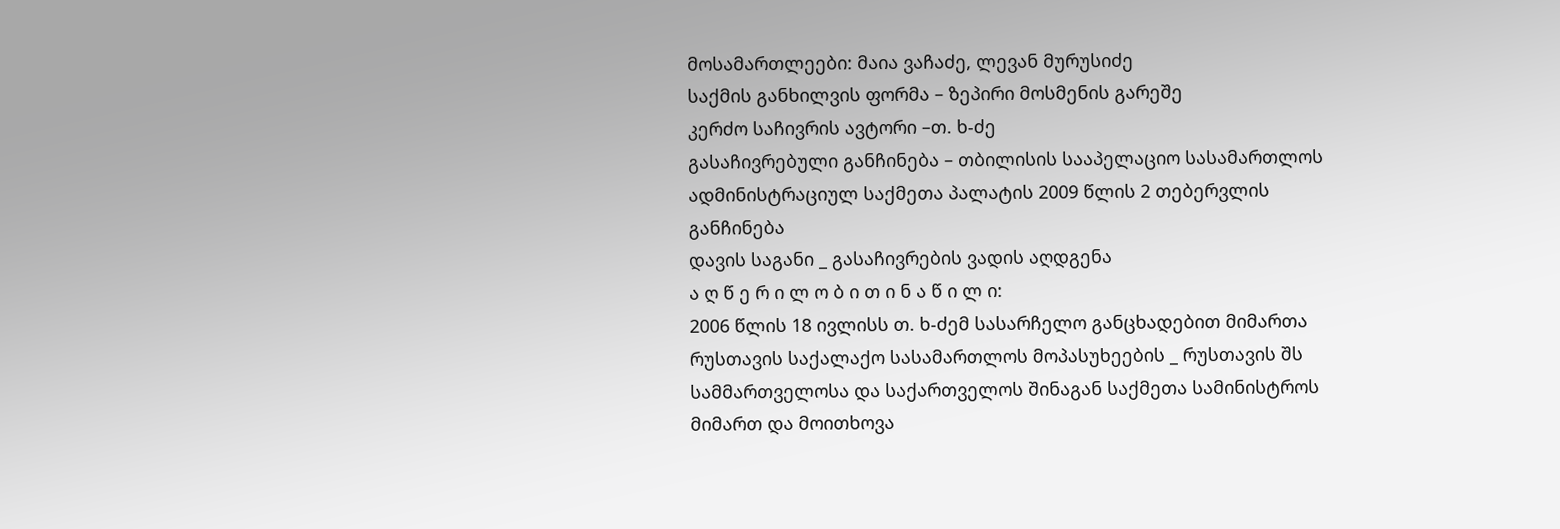მოსამართლეები: მაია ვაჩაძე, ლევან მურუსიძე
საქმის განხილვის ფორმა – ზეპირი მოსმენის გარეშე
კერძო საჩივრის ავტორი –თ. ხ-ძე
გასაჩივრებული განჩინება – თბილისის სააპელაციო სასამართლოს ადმინისტრაციულ საქმეთა პალატის 2009 წლის 2 თებერვლის განჩინება
დავის საგანი _ გასაჩივრების ვადის აღდგენა
ა ღ წ ე რ ი ლ ო ბ ი თ ი ნ ა წ ი ლ ი:
2006 წლის 18 ივლისს თ. ხ-ძემ სასარჩელო განცხადებით მიმართა რუსთავის საქალაქო სასამართლოს მოპასუხეების _ რუსთავის შს სამმართველოსა და საქართველოს შინაგან საქმეთა სამინისტროს მიმართ და მოითხოვა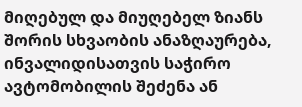მიღებულ და მიუღებელ ზიანს შორის სხვაობის ანაზღაურება, ინვალიდისათვის საჭირო ავტომობილის შეძენა ან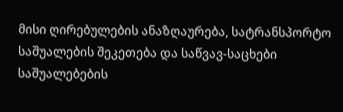მისი ღირებულების ანაზღაურება, სატრანსპორტო საშუალების შეკეთება და საწვავ-საცხები საშუალებების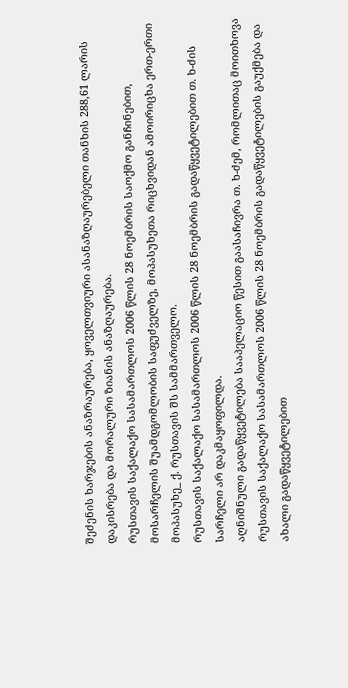შეძენის ხარჯების ანაზრაურება, ყოველთვიური ასანაზღაურებელი თანხის 288,61 ლარის დაკისრება და მორალური ზიანის ანაზღაურება.
რუსთავის საქალაქო სასამართლოს 2006 წლის 28 ნოემბრის საოქმო განჩინებით, მოსარჩელის შუამდგომლობის საფუძველზე, მოპასუხეთა რიცხვიდან ამოირიცხა ერთ-ერთი მოპასუხე_ ქ. რუსთავის შს სამმართველო.
რუსთავის საქალაქო სასამართლოს 2006 წლის 28 ნოემბრის გადაწყვეტილებით თ. ხ-ძის სარჩელი არ დაკმაყოფილდა.
აღნიშნული გადაწყვეტილება სააპელაციო წესით გაასაჩივრა თ. ხ-ძემ, რომლითაც მოითხოვა რუსთავის საქალაქო სასამართლოს 2006 წლის 28 ნოემბრის გადაწყვეტილების გაუქმება და ახალი გადაწყვეტილებით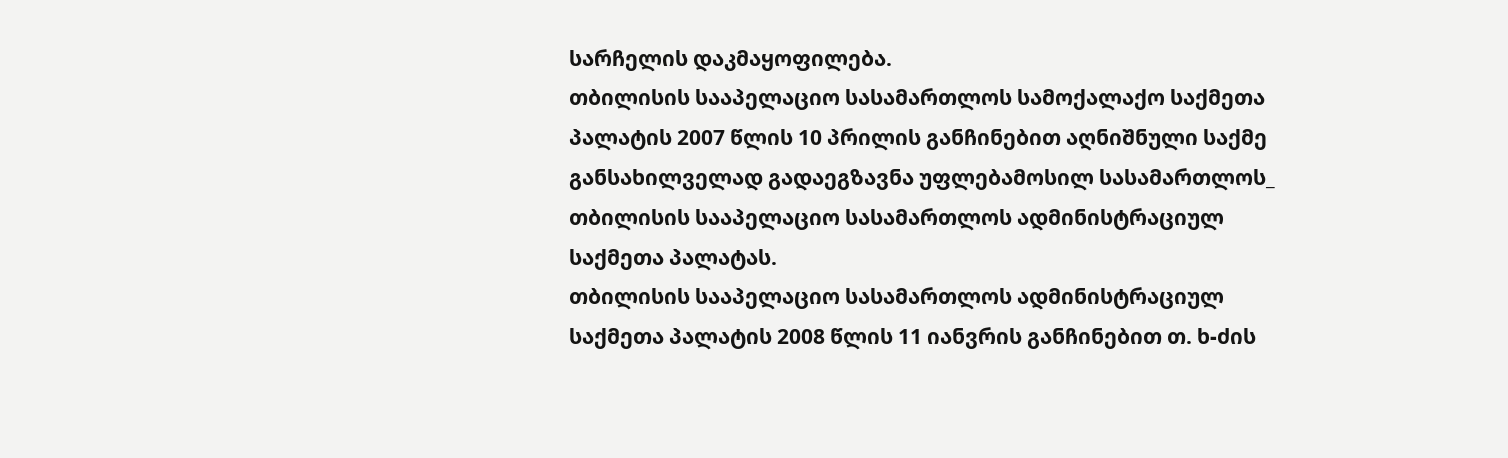სარჩელის დაკმაყოფილება.
თბილისის სააპელაციო სასამართლოს სამოქალაქო საქმეთა პალატის 2007 წლის 10 პრილის განჩინებით აღნიშნული საქმე განსახილველად გადაეგზავნა უფლებამოსილ სასამართლოს_ თბილისის სააპელაციო სასამართლოს ადმინისტრაციულ საქმეთა პალატას.
თბილისის სააპელაციო სასამართლოს ადმინისტრაციულ საქმეთა პალატის 2008 წლის 11 იანვრის განჩინებით თ. ხ-ძის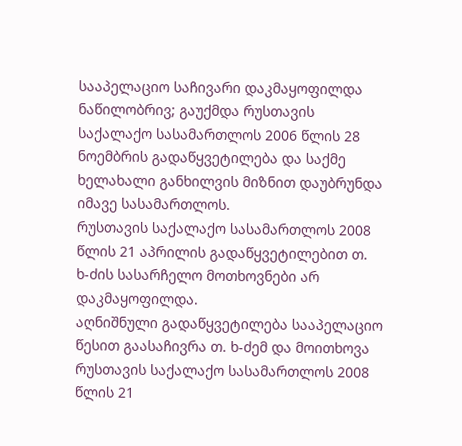სააპელაციო საჩივარი დაკმაყოფილდა ნაწილობრივ; გაუქმდა რუსთავის საქალაქო სასამართლოს 2006 წლის 28 ნოემბრის გადაწყვეტილება და საქმე ხელახალი განხილვის მიზნით დაუბრუნდა იმავე სასამართლოს.
რუსთავის საქალაქო სასამართლოს 2008 წლის 21 აპრილის გადაწყვეტილებით თ. ხ-ძის სასარჩელო მოთხოვნები არ დაკმაყოფილდა.
აღნიშნული გადაწყვეტილება სააპელაციო წესით გაასაჩივრა თ. ხ-ძემ და მოითხოვა რუსთავის საქალაქო სასამართლოს 2008 წლის 21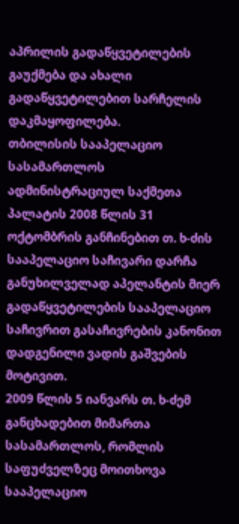აპრილის გადაწყვეტილების გაუქმება და ახალი გადაწყვეტილებით სარჩელის დაკმაყოფილება.
თბილისის სააპელაციო სასამართლოს ადმინისტრაციულ საქმეთა პალატის 2008 წლის 31 ოქტომბრის განჩინებით თ. ხ-ძის სააპელაციო საჩივარი დარჩა განუხილველად აპელანტის მიერ გადაწყვეტილების სააპელაციო საჩივრით გასაჩივრების კანონით დადგენილი ვადის გაშვების მოტივით.
2009 წლის 5 იანვარს თ. ხ-ძემ განცხადებით მიმართა სასამართლოს, რომლის საფუძველზეც მოითხოვა სააპელაციო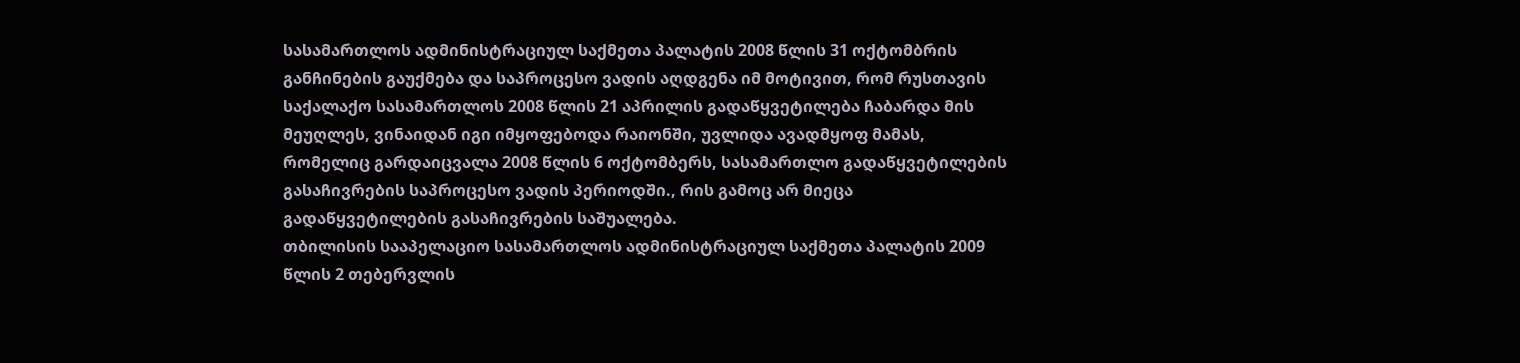სასამართლოს ადმინისტრაციულ საქმეთა პალატის 2008 წლის 31 ოქტომბრის განჩინების გაუქმება და საპროცესო ვადის აღდგენა იმ მოტივით, რომ რუსთავის საქალაქო სასამართლოს 2008 წლის 21 აპრილის გადაწყვეტილება ჩაბარდა მის მეუღლეს, ვინაიდან იგი იმყოფებოდა რაიონში, უვლიდა ავადმყოფ მამას, რომელიც გარდაიცვალა 2008 წლის 6 ოქტომბერს, სასამართლო გადაწყვეტილების გასაჩივრების საპროცესო ვადის პერიოდში., რის გამოც არ მიეცა გადაწყვეტილების გასაჩივრების საშუალება.
თბილისის სააპელაციო სასამართლოს ადმინისტრაციულ საქმეთა პალატის 2009 წლის 2 თებერვლის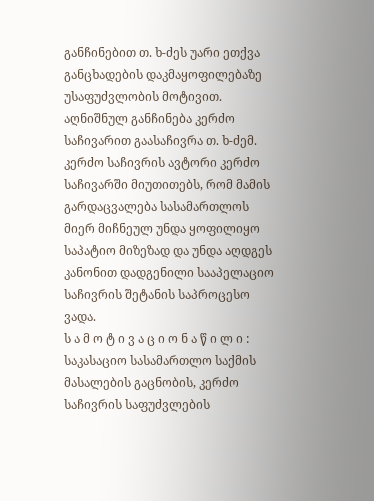განჩინებით თ. ხ-ძეს უარი ეთქვა განცხადების დაკმაყოფილებაზე უსაფუძვლობის მოტივით.
აღნიშნულ განჩინება კერძო საჩივარით გაასაჩივრა თ. ხ-ძემ. კერძო საჩივრის ავტორი კერძო საჩივარში მიუთითებს, რომ მამის გარდაცვალება სასამართლოს მიერ მიჩნეულ უნდა ყოფილიყო საპატიო მიზეზად და უნდა აღდგეს კანონით დადგენილი სააპელაციო საჩივრის შეტანის საპროცესო ვადა.
ს ა მ ო ტ ი ვ ა ც ი ო ნ ა წ ი ლ ი :
საკასაციო სასამართლო საქმის მასალების გაცნობის, კერძო საჩივრის საფუძვლების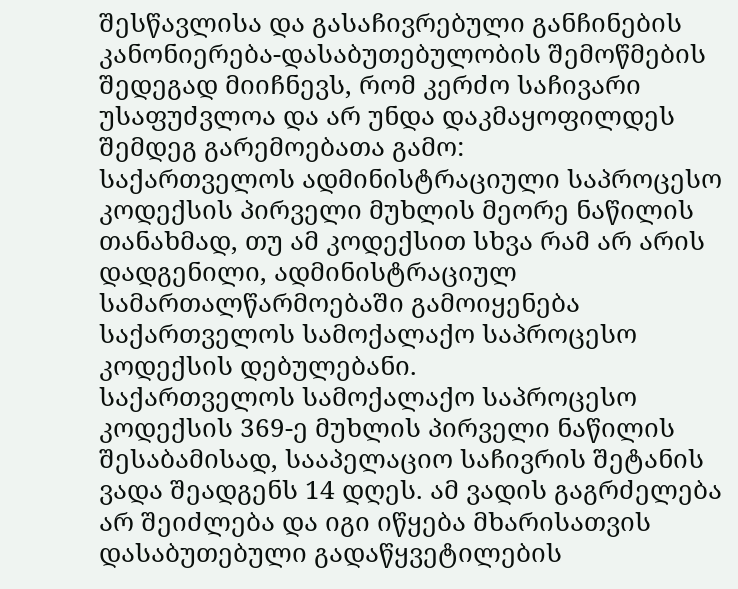შესწავლისა და გასაჩივრებული განჩინების კანონიერება-დასაბუთებულობის შემოწმების შედეგად მიიჩნევს, რომ კერძო საჩივარი უსაფუძვლოა და არ უნდა დაკმაყოფილდეს შემდეგ გარემოებათა გამო:
საქართველოს ადმინისტრაციული საპროცესო კოდექსის პირველი მუხლის მეორე ნაწილის თანახმად, თუ ამ კოდექსით სხვა რამ არ არის დადგენილი, ადმინისტრაციულ სამართალწარმოებაში გამოიყენება საქართველოს სამოქალაქო საპროცესო კოდექსის დებულებანი.
საქართველოს სამოქალაქო საპროცესო კოდექსის 369-ე მუხლის პირველი ნაწილის შესაბამისად, სააპელაციო საჩივრის შეტანის ვადა შეადგენს 14 დღეს. ამ ვადის გაგრძელება არ შეიძლება და იგი იწყება მხარისათვის დასაბუთებული გადაწყვეტილების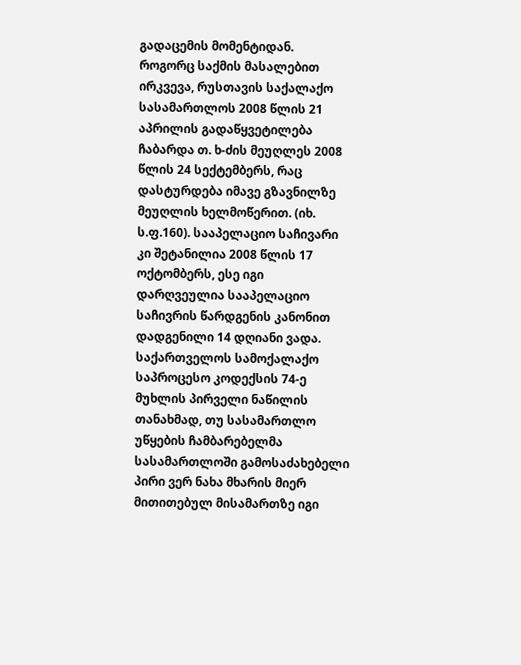გადაცემის მომენტიდან.
როგორც საქმის მასალებით ირკვევა, რუსთავის საქალაქო სასამართლოს 2008 წლის 21 აპრილის გადაწყვეტილება ჩაბარდა თ. ხ-ძის მეუღლეს 2008 წლის 24 სექტემბერს, რაც დასტურდება იმავე გზავნილზე მეუღლის ხელმოწერით. (იხ. ს.ფ.160). სააპელაციო საჩივარი კი შეტანილია 2008 წლის 17 ოქტომბერს, ესე იგი დარღვეულია სააპელაციო საჩივრის წარდგენის კანონით დადგენილი 14 დღიანი ვადა.
საქართველოს სამოქალაქო საპროცესო კოდექსის 74-ე მუხლის პირველი ნაწილის თანახმად, თუ სასამართლო უწყების ჩამბარებელმა სასამართლოში გამოსაძახებელი პირი ვერ ნახა მხარის მიერ მითითებულ მისამართზე იგი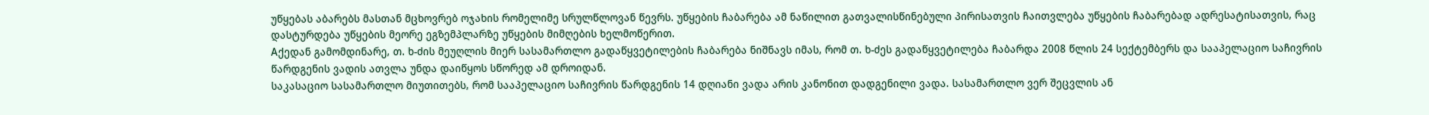უწყებას აბარებს მასთან მცხოვრებ ოჯახის რომელიმე სრულწლოვან წევრს. უწყების ჩაბარება ამ ნაწილით გათვალისწინებული პირისათვის ჩაითვლება უწყების ჩაბარებად ადრესატისათვის, რაც დასტურდება უწყების მეორე ეგზემპლარზე უწყების მიმღების ხელმოწერით.
Aქედან გამომდინარე, თ. ხ-ძის მეუღლის მიერ სასამართლო გადაწყვეტილების ჩაბარება ნიშნავს იმას, რომ თ. ხ-ძეს გადაწყვეტილება ჩაბარდა 2008 წლის 24 სექტემბერს და სააპელაციო საჩივრის წარდგენის ვადის ათვლა უნდა დაიწყოს სწორედ ამ დროიდან.
საკასაციო სასამართლო მიუთითებს, რომ სააპელაციო საჩივრის წარდგენის 14 დღიანი ვადა არის კანონით დადგენილი ვადა. სასამართლო ვერ შეცვლის ან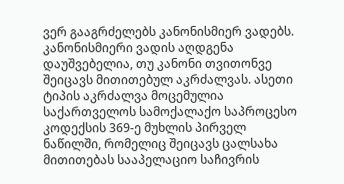ვერ გააგრძელებს კანონისმიერ ვადებს. კანონისმიერი ვადის აღდგენა დაუშვებელია, თუ კანონი თვითონვე შეიცავს მითითებულ აკრძალვას. ასეთი ტიპის აკრძალვა მოცემულია საქართველოს სამოქალაქო საპროცესო კოდექსის 369-ე მუხლის პირველ ნაწილში, რომელიც შეიცავს ცალსახა მითითებას სააპელაციო საჩივრის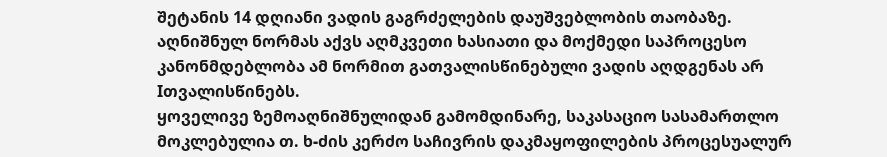შეტანის 14 დღიანი ვადის გაგრძელების დაუშვებლობის თაობაზე. აღნიშნულ ნორმას აქვს აღმკვეთი ხასიათი და მოქმედი საპროცესო კანონმდებლობა ამ ნორმით გათვალისწინებული ვადის აღდგენას არ Iთვალისწინებს.
ყოველივე ზემოაღნიშნულიდან გამომდინარე, საკასაციო სასამართლო მოკლებულია თ. ხ-ძის კერძო საჩივრის დაკმაყოფილების პროცესუალურ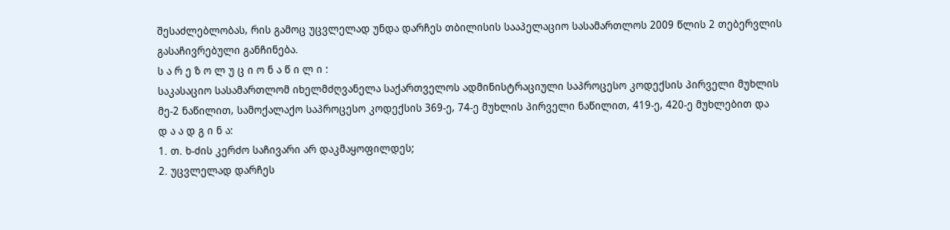შესაძლებლობას, რის გამოც უცვლელად უნდა დარჩეს თბილისის სააპელაციო სასამართლოს 2009 წლის 2 თებერვლის გასაჩივრებული განჩინება.
ს ა რ ე ზ ო ლ უ ც ი ო ნ ა წ ი ლ ი :
საკასაციო სასამართლომ იხელმძღვანელა საქართველოს ადმინისტრაციული საპროცესო კოდექსის პირველი მუხლის მე-2 ნაწილით, სამოქალაქო საპროცესო კოდექსის 369-ე, 74-ე მუხლის პირველი ნაწილით, 419-ე, 420-ე მუხლებით და
დ ა ა დ გ ი ნ ა:
1. თ. ხ-ძის კერძო საჩივარი არ დაკმაყოფილდეს;
2. უცვლელად დარჩეს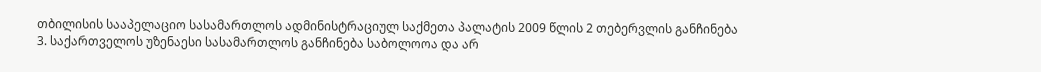თბილისის სააპელაციო სასამართლოს ადმინისტრაციულ საქმეთა პალატის 2009 წლის 2 თებერვლის განჩინება
3. საქართველოს უზენაესი სასამართლოს განჩინება საბოლოოა და არ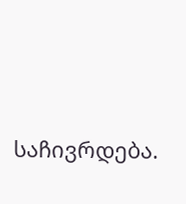საჩივრდება.